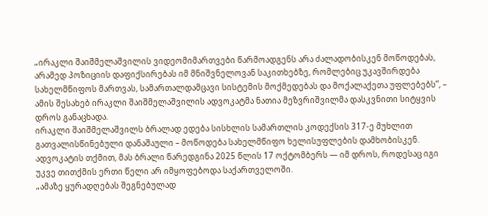„ირაკლი შაიშმელაშვილის ვიდეომიმართვები წარმოადგენს არა ძალადობისკენ მოწოდებას, არამედ პოზიციის დაფიქსირებას იმ მნიშვნელოვან საკითხებზე, რომლებიც უკავშირდება სახელმწიფოს მართვას, სამართალდამცავი სისტემის მოქმედებას და მოქალაქეთა უფლებებს”, – ამის შესახებ ირაკლი შაიშმელაშვილის ადვოკატმა ნათია მეზვრიშვილმა დასკვნითი სიტყვის დროს განაცხადა.
ირაკლი შაიშმელაშვილს ბრალად ედება სისხლის სამართლის კოდექსის 317-ე მუხლით გათვალისწინებული დანაშაული – მოწოდება სახელმწიფო ხელისუფლების დამხობისკენ.
ადვოკატის თქმით, მას ბრალი წარედგინა 2025 წლის 17 ოქტომბერს — იმ დროს, როდესაც იგი უკვე თითქმის ერთი წელი არ იმყოფებოდა საქართველოში.
„ამაზე ყურადღებას შეგნებულად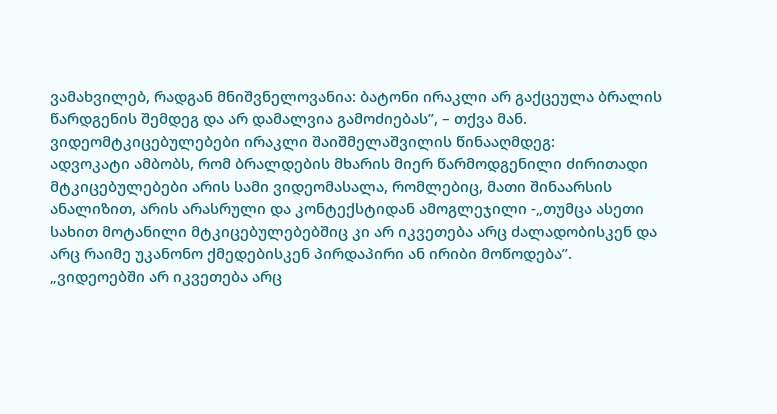ვამახვილებ, რადგან მნიშვნელოვანია: ბატონი ირაკლი არ გაქცეულა ბრალის წარდგენის შემდეგ და არ დამალვია გამოძიებას”, – თქვა მან.
ვიდეომტკიცებულებები ირაკლი შაიშმელაშვილის წინააღმდეგ:
ადვოკატი ამბობს, რომ ბრალდების მხარის მიერ წარმოდგენილი ძირითადი მტკიცებულებები არის სამი ვიდეომასალა, რომლებიც, მათი შინაარსის ანალიზით, არის არასრული და კონტექსტიდან ამოგლეჯილი -„თუმცა ასეთი სახით მოტანილი მტკიცებულებებშიც კი არ იკვეთება არც ძალადობისკენ და არც რაიმე უკანონო ქმედებისკენ პირდაპირი ან ირიბი მოწოდება”.
„ვიდეოებში არ იკვეთება არც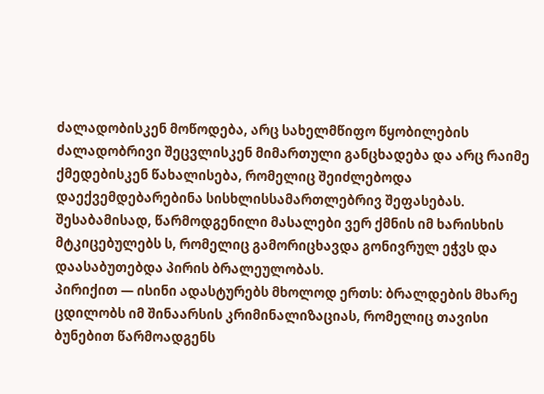ძალადობისკენ მოწოდება, არც სახელმწიფო წყობილების ძალადობრივი შეცვლისკენ მიმართული განცხადება და არც რაიმე ქმედებისკენ წახალისება, რომელიც შეიძლებოდა დაექვემდებარებინა სისხლისსამართლებრივ შეფასებას. შესაბამისად, წარმოდგენილი მასალები ვერ ქმნის იმ ხარისხის მტკიცებულებს ს, რომელიც გამორიცხავდა გონივრულ ეჭვს და დაასაბუთებდა პირის ბრალეულობას.
პირიქით — ისინი ადასტურებს მხოლოდ ერთს: ბრალდების მხარე ცდილობს იმ შინაარსის კრიმინალიზაციას, რომელიც თავისი ბუნებით წარმოადგენს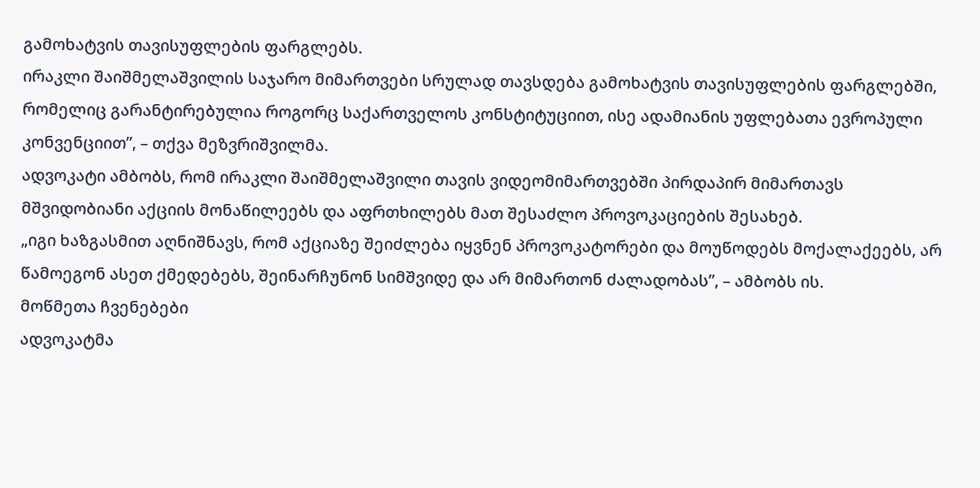გამოხატვის თავისუფლების ფარგლებს.
ირაკლი შაიშმელაშვილის საჯარო მიმართვები სრულად თავსდება გამოხატვის თავისუფლების ფარგლებში, რომელიც გარანტირებულია როგორც საქართველოს კონსტიტუციით, ისე ადამიანის უფლებათა ევროპული კონვენციით”, – თქვა მეზვრიშვილმა.
ადვოკატი ამბობს, რომ ირაკლი შაიშმელაშვილი თავის ვიდეომიმართვებში პირდაპირ მიმართავს მშვიდობიანი აქციის მონაწილეებს და აფრთხილებს მათ შესაძლო პროვოკაციების შესახებ.
„იგი ხაზგასმით აღნიშნავს, რომ აქციაზე შეიძლება იყვნენ პროვოკატორები და მოუწოდებს მოქალაქეებს, არ წამოეგონ ასეთ ქმედებებს, შეინარჩუნონ სიმშვიდე და არ მიმართონ ძალადობას”, – ამბობს ის.
მოწმეთა ჩვენებები
ადვოკატმა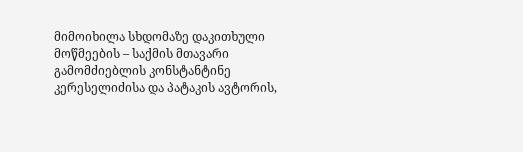მიმოიხილა სხდომაზე დაკითხული მოწმეების – საქმის მთავარი გამომძიებლის კონსტანტინე კერესელიძისა და პატაკის ავტორის,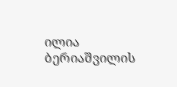ილია ბერიაშვილის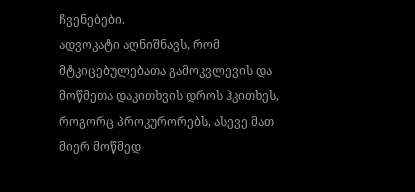ჩვენებები.
ადვოკატი აღნიშნავს, რომ მტკიცებულებათა გამოკვლევის და მოწმეთა დაკითხვის დროს ჰკითხეს, როგორც პროკურორებს, ასევე მათ მიერ მოწმედ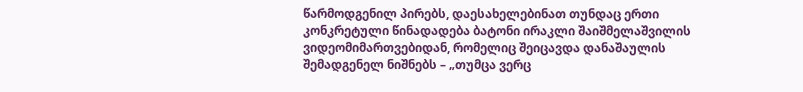წარმოდგენილ პირებს, დაესახელებინათ თუნდაც ერთი კონკრეტული წინადადება ბატონი ირაკლი შაიშმელაშვილის ვიდეომიმართვებიდან, რომელიც შეიცავდა დანაშაულის შემადგენელ ნიშნებს – „თუმცა ვერც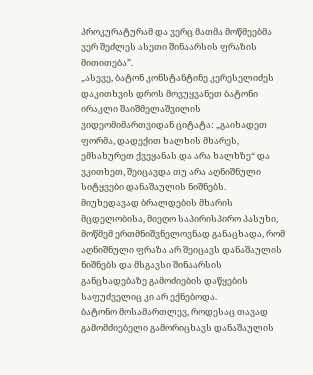პროკურატურამ და ვერც მათმა მოწმეებმა ვერ შეძლეს ასეთი შინაარსის ფრაზის მითითება”.
„ასევე, ბატონ კონსტანტინე კერესელიძეს დაკითხვის დროს მოვუყვანეთ ბატონი ირაკლი შაიშმელაშვილის ვიდეომიმართვიდან ციტატა: „გაიხადეთ ფორმა, დადექით ხალხის მხარეს, ემსახურეთ ქვეყანას და არა ხალხზე“ და ვკითხეთ, შეიცავდა თუ არა აღნიშნული სიტყვები დანაშაულის ნიშნებს.
მიუხედავად ბრალდების მხარის მცდელობისა, მიეღო საპირისპირო პასუხი, მოწმემ ერთმნიშვნელოვნად განაცხადა, რომ აღნიშნული ფრაზა არ შეიცავს დანაშაულის ნიშნებს და მსგავსი შინაარსის განცხადებაზე გამოძიების დაწყების საფუძველიც კი არ ექნებოდა.
ბატონო მოსამართლევ, როდესაც თავად გამომძიებელი გამორიცხავს დანაშაულის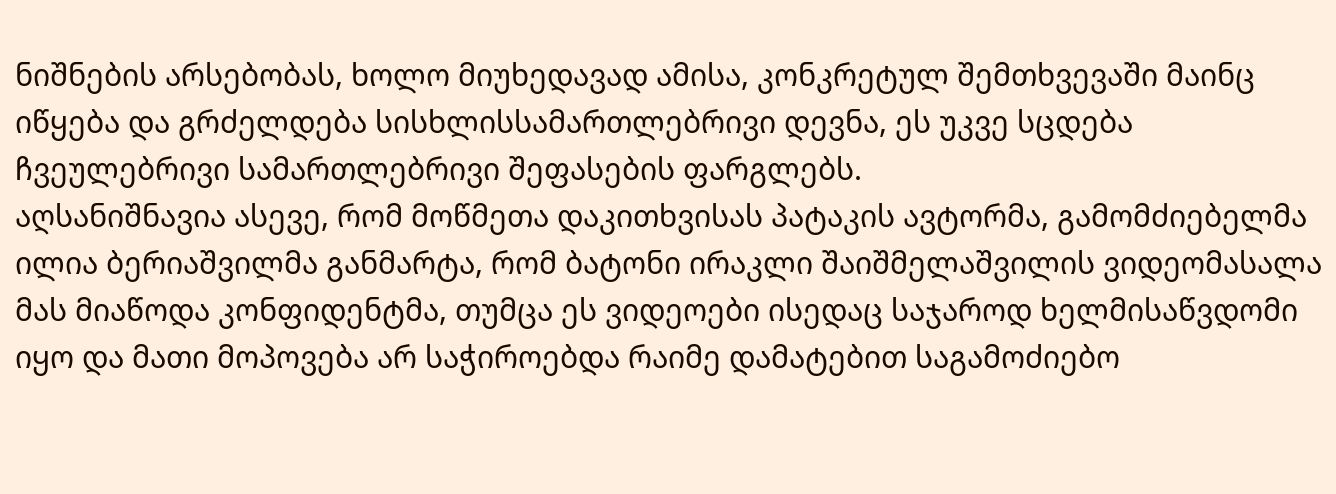ნიშნების არსებობას, ხოლო მიუხედავად ამისა, კონკრეტულ შემთხვევაში მაინც იწყება და გრძელდება სისხლისსამართლებრივი დევნა, ეს უკვე სცდება ჩვეულებრივი სამართლებრივი შეფასების ფარგლებს.
აღსანიშნავია ასევე, რომ მოწმეთა დაკითხვისას პატაკის ავტორმა, გამომძიებელმა ილია ბერიაშვილმა განმარტა, რომ ბატონი ირაკლი შაიშმელაშვილის ვიდეომასალა მას მიაწოდა კონფიდენტმა, თუმცა ეს ვიდეოები ისედაც საჯაროდ ხელმისაწვდომი იყო და მათი მოპოვება არ საჭიროებდა რაიმე დამატებით საგამოძიებო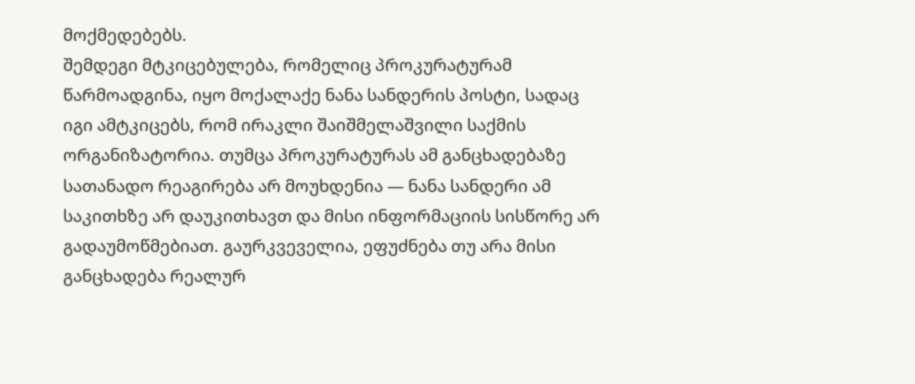მოქმედებებს.
შემდეგი მტკიცებულება, რომელიც პროკურატურამ წარმოადგინა, იყო მოქალაქე ნანა სანდერის პოსტი, სადაც იგი ამტკიცებს, რომ ირაკლი შაიშმელაშვილი საქმის ორგანიზატორია. თუმცა პროკურატურას ამ განცხადებაზე სათანადო რეაგირება არ მოუხდენია — ნანა სანდერი ამ საკითხზე არ დაუკითხავთ და მისი ინფორმაციის სისწორე არ გადაუმოწმებიათ. გაურკვეველია, ეფუძნება თუ არა მისი განცხადება რეალურ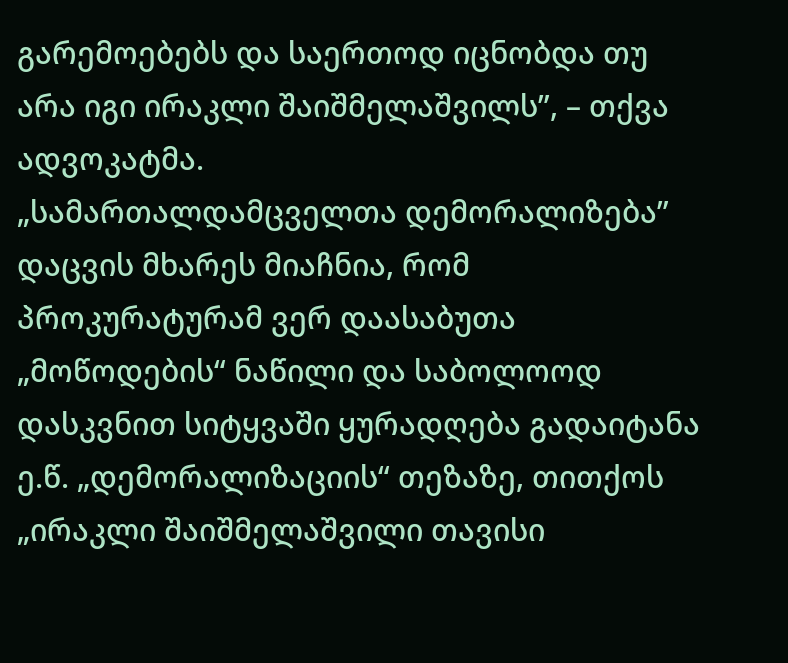გარემოებებს და საერთოდ იცნობდა თუ არა იგი ირაკლი შაიშმელაშვილს”, – თქვა ადვოკატმა.
„სამართალდამცველთა დემორალიზება”
დაცვის მხარეს მიაჩნია, რომ პროკურატურამ ვერ დაასაბუთა „მოწოდების“ ნაწილი და საბოლოოდ დასკვნით სიტყვაში ყურადღება გადაიტანა ე.წ. „დემორალიზაციის“ თეზაზე, თითქოს „ირაკლი შაიშმელაშვილი თავისი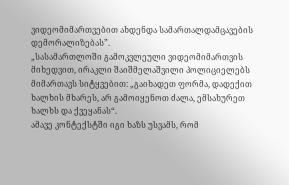ვიდეომიმართვებით ახდენდა სამართალდამცავების დემორალიზებას”.
„სასამართლოში გამოკვლეული ვიდეომიმართვის მიხედვით, ირაკლი შაიშმელაშვილი პოლიციელებს მიმართავს სიტყვებით: „გაიხადეთ ფორმა, დადექით ხალხის მხარეს, არ გამოიყენოთ ძალა, ემსახურეთ ხალხს და ქვეყანას“.
ამავე კონტექსტში იგი ხაზს უსვამს, რომ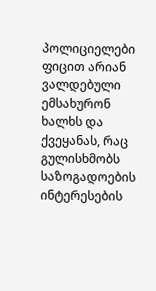პოლიციელები ფიცით არიან ვალდებული ემსახურონ ხალხს და ქვეყანას, რაც გულისხმობს საზოგადოების ინტერესების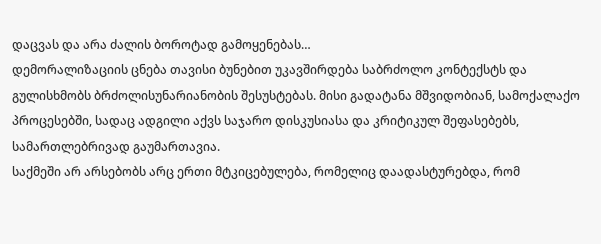დაცვას და არა ძალის ბოროტად გამოყენებას…
დემორალიზაციის ცნება თავისი ბუნებით უკავშირდება საბრძოლო კონტექსტს და გულისხმობს ბრძოლისუნარიანობის შესუსტებას. მისი გადატანა მშვიდობიან, სამოქალაქო პროცესებში, სადაც ადგილი აქვს საჯარო დისკუსიასა და კრიტიკულ შეფასებებს, სამართლებრივად გაუმართავია.
საქმეში არ არსებობს არც ერთი მტკიცებულება, რომელიც დაადასტურებდა, რომ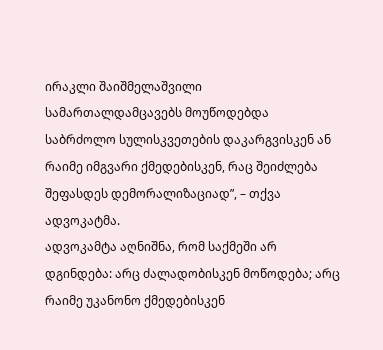ირაკლი შაიშმელაშვილი სამართალდამცავებს მოუწოდებდა საბრძოლო სულისკვეთების დაკარგვისკენ ან რაიმე იმგვარი ქმედებისკენ, რაც შეიძლება შეფასდეს დემორალიზაციად”, – თქვა ადვოკატმა.
ადვოკამტა აღნიშნა, რომ საქმეში არ დგინდება: არც ძალადობისკენ მოწოდება; არც რაიმე უკანონო ქმედებისკენ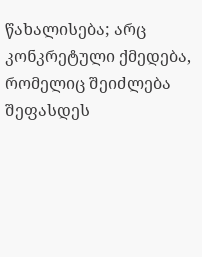წახალისება; არც კონკრეტული ქმედება, რომელიც შეიძლება შეფასდეს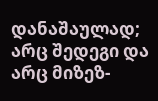დანაშაულად; არც შედეგი და არც მიზეზ-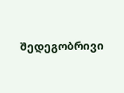შედეგობრივი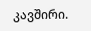კავშირი.